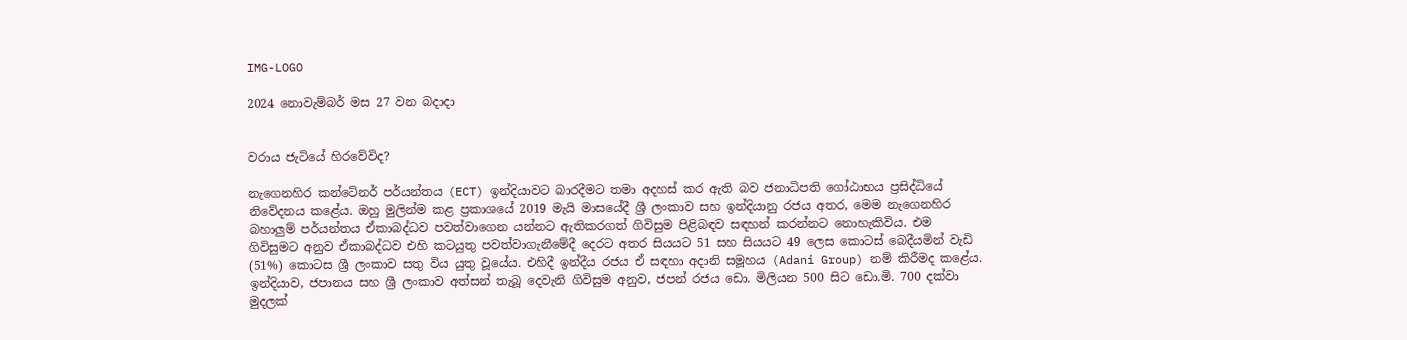IMG-LOGO

2024 නොවැම්බර් මස 27 වන බදාදා


වරාය ජැටියේ හිරවේවිද?

නැගෙනහිර කන්ටේනර් පර්යන්තය (ECT) ඉන්දියාවට බාරදීමට තමා අදහස් කර ඇති බව ජනාධිපති ගෝඨාභය ප්‍රසිද්ධියේ නිවේදනය කළේය. ඔහු මුලින්ම කළ ප්‍රකාශයේ 2019 මැයි මාසයේදී ශ්‍රී ලංකාව සහ ඉන්දියානු රජය අතර, මෙම නැගෙනහිර බහාලුම් පර්යන්තය ඒකාබද්ධව පවත්වාගෙන යන්නට ඇතිකරගත් ගිවිසුම පිළිබඳව සඳහන් කරන්නට නොහැකිවිය. එම ගිවිසුමට අනුව ඒකාබද්ධව එහි කටයුතු පවත්වාගැනීමේදී දෙරට අතර සියයට 51 සහ සියයට 49 ලෙස කොටස් බෙදීයමින් වැඩි (51%) කොටස ශ්‍රී ලංකාව සතු විය යුතු වූයේය. එහිදී ඉන්දීය රජය ඒ සඳහා අද‌ානි සමූහය (Adani Group) නම් කිරීමද කළේය. ඉන්දියාව, ජපානය සහ ශ්‍රී ලංකාව අත්සන් තැබූ දෙවැනි ගිවිසුම අනුව, ජපන් රජය ඩො. මිලියන 500 සිට ඩො.මි. 700 දක්වා මුදලක්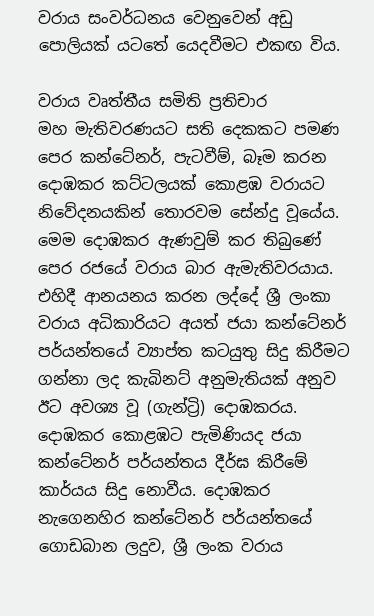වරාය සංවර්ධනය වෙනුවෙන් අඩු පොලියක් යටතේ යෙදවීමට එකඟ විය.

වරාය වෘත්තීය සමිති ප්‍රතිචාර
මහ මැතිවරණයට සති දෙකකට පමණ පෙර කන්ටේනර්, පැටවීම්, බෑම කරන දොඹකර කට්ටලයක් කොළඹ වරායට නිවේදනයකින් තොරවම සේන්දු වූයේය. මෙම දොඹකර ඇණවුම් කර තිබුණේ පෙර රජයේ වරාය බාර ඇමැතිවරයාය. එහිදී ආනයනය කරන ලද්දේ ශ්‍රී ලංකා වරාය අධිකාරියට අයත් ජයා කන්ටේනර් පර්යන්තයේ ව්‍යාප්ත කටයුතු සිදු කිරීමට ගන්නා ලද කැබිනට් අනුමැතියක් අනුව ඊට අවශ්‍ය වූ (ගැන්ට්‍රි) දොඹකරය. දොඹකර කොළඹට පැමිණියද ජයා කන්ටේනර් පර්යන්තය දීර්ඝ කිරීමේ කාර්යය සිදු නොවීය. දොඹකර නැගෙනහිර කන්ටේනර් පර්යන්තයේ ගොඩබාන ලදුව, ශ්‍රී ලංක වරාය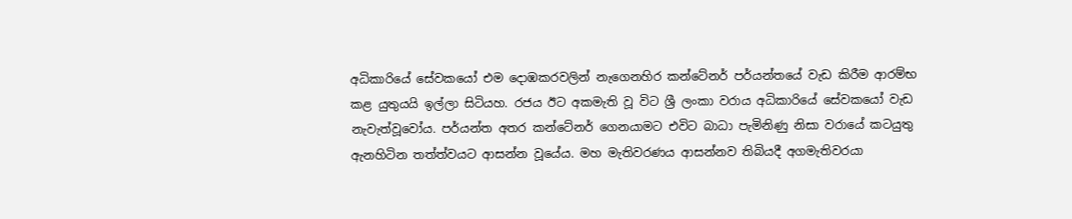අධිකාරියේ සේවකයෝ එම දොඹකරවලින් නැගෙනහිර කන්ටේනර් පර්යන්තයේ වැඩ කිරීම ආරම්භ කළ යුතුයයි ඉල්ලා සිටියහ. රජය ඊට අකමැති වූ විට ශ්‍රී ලංකා වරාය අධිකාරියේ සේවකයෝ වැඩ නැවැත්වූවෝය. පර්යන්ත අතර කන්ටේනර් ගෙනයාමට එවිට බාධා පැමිනිණු නිසා වරායේ කටයුතු ඇනහිටින තත්ත්වයට ආසන්න වූයේය. මහ මැතිවරණය ආසන්නව තිබියදී අගමැතිවරයා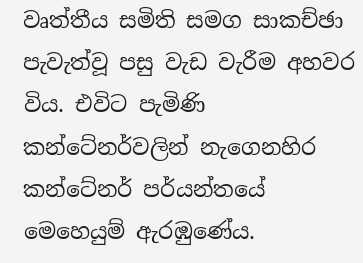වෘත්තීය සමිති සමග සාකච්ඡා පැවැත්වූ පසු වැඩ වැරීම අහවර විය. එවිට පැමිණි කන්ටේනර්වලින් නැගෙනහිර කන්ටේනර් පර්යන්තයේ මෙහෙයුම් ඇරඹුණේය.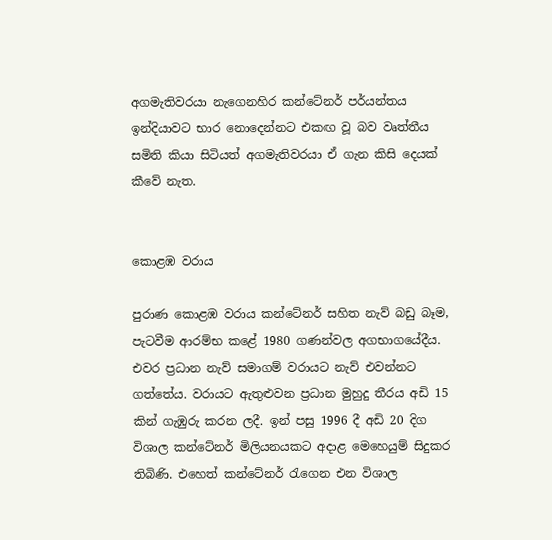අගමැතිවරයා නැගෙනහිර කන්ටේනර් පර්යන්තය ඉන්දියාවට භාර නොදෙන්නට එකඟ වූ බව වෘත්තීය සමිති කියා සිටියත් අගමැතිවරයා ඒ ගැන කිසි දෙයක් කීවේ නැත.


කොළඹ වරාය

පුරාණ කොළඹ වරාය කන්ටේනර් සහිත නැව් බඩු බෑම, පැටවීම ආරම්භ කළේ 1980 ගණන්වල අගභාගයේදීය. එවර ප්‍රධාන නැව් සමාගම් වරායට නැව් එවන්නට ගත්තේය. වරායට ඇතුළුවන ප්‍රධාන මුහුදු තීරය අඩි 15 කින් ගැඹුරු කරන ලදී. ඉන් පසු 1996 දී අඩි 20 දිග විශාල කන්ටේනර් මිලියනයකට අදාළ මෙහෙයුම් සිදුකර තිබිණි. එහෙත් කන්ටේනර් රැගෙන එන විශාල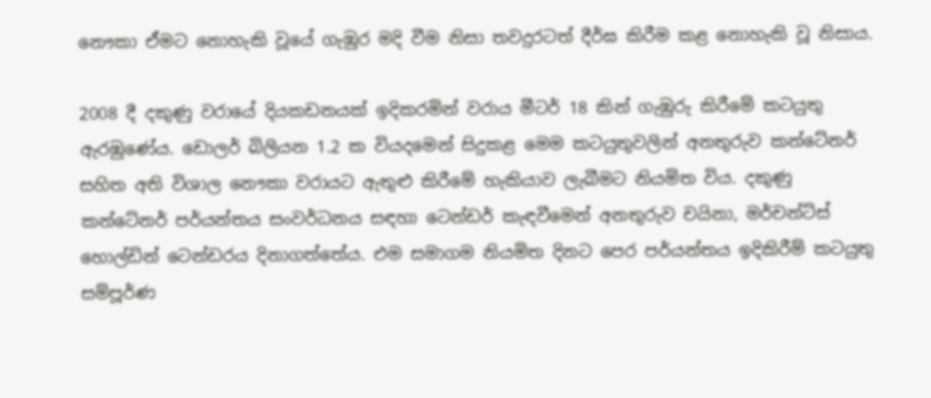නෞකා ඒමට නොහැකි වූයේ ගැඹුර මදි වීම නිසා තවදුරටත් දීර්ඝ කිරීම කළ නොහැකි වූ නිසාය.

2008 දී දකුණු වරායේ දියකඩනයක් ඉදිකරමින් වරාය මීටර් 18 කින් ගැඹුරු කිරීමේ කටයුතු ඇරඹුණේය. ඩොලර් බිලියන 1.2 ක වියදමෙන් සිදුකළ මෙම කටයුතුවලින් අනතුරුව කන්ටේනර් සහිත අති විශාල නෞකා වරායට ඇතුළු කිරීමේ හැකියාව ලැබීමට නියමිත විය. දකුණු කන්ටේනර් පර්යන්තය සංවර්ධනය සඳහා ටෙන්ඩර් කැඳවීමෙන් අනතුරුව චයිනා, මර්චන්ට්ස් හොල්ඩින් ටෙන්ඩරය දිනාගත්තේය. එම සමාගම නියමිත දිනට පෙර පර්යන්තය ඉදිකිරීම් කටයුතු සම්පූර්ණ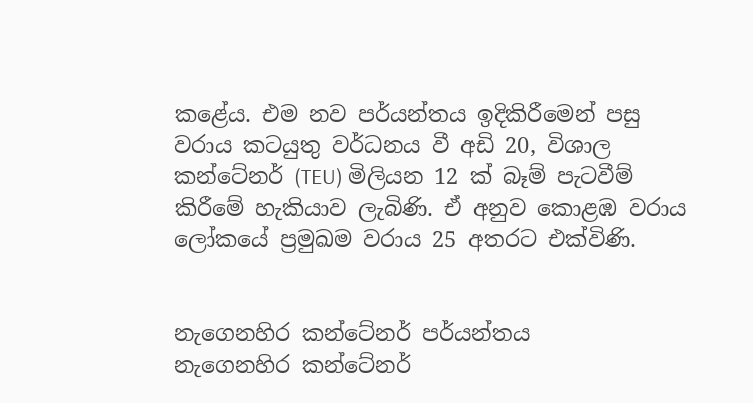කළේය. එම නව පර්යන්තය ඉදිකිරීමෙන් පසු වරාය කටයුතු වර්ධනය වී අඩි 20, විශාල කන්ටේනර් (TEU) මිලියන 12 ක් බෑම් පැටවීම් කිරීමේ හැකියාව ලැබිණි. ඒ අනුව කොළඹ වරාය ලෝකයේ ප්‍රමුඛම වරාය 25 අතරට එක්විණි.


නැගෙනහිර කන්ටේනර් පර්යන්තය
නැගෙනහිර කන්ටේනර්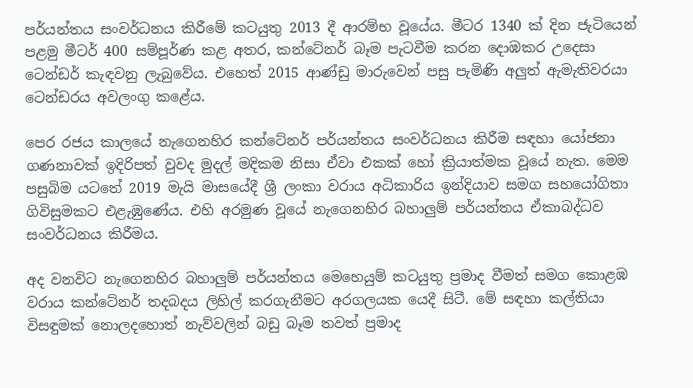පර්යන්තය සංවර්ධනය කිරීමේ කටයුතු 2013 දී ආරම්භ වූයේය. මීටර 1340 ක් දින ජැටියෙන් පළමු මීටර් 400 සම්පූර්ණ කළ අතර, කන්ටේනර් බෑම පැටවීම කරන දොඹකර උදෙසා ටෙන්ඩර් කැඳවනු ලැබුවේය. එහෙත් 2015 ආණ්ඩු මාරුවෙන් පසු පැමිණි අලුත් ඇමැතිවරයා ටෙන්ඩරය අවලංගු කළේය.

පෙර රජය කාලයේ නැගෙනහිර කන්ටේනර් පර්යන්තය සංවර්ධනය කිරීම සඳහා යෝජනා ගණනාවක් ඉදිරිපත් වුවද මුදල් මදිකම නිසා ඒවා එකක් හෝ ක්‍රියාත්මක වූයේ නැත. මෙම පසුබිම යටතේ 2019 මැයි මාසයේදී ශ්‍රී ලංකා වරාය අධිකාරිය ඉන්දියාව සමග සහයෝගිතා ගිවිසුමකට එළැඹුණේය. එහි අරමුණ වූයේ නැගෙනහිර බහාලුම් පර්යන්තය ඒකාබද්ධව සංවර්ධනය කිරීමය.

අද වනවිට නැගෙනහිර බහාලුම් පර්යන්තය මෙහෙයුම් කටයුතු ප්‍රමාද වීමත් සමග කොළඹ වරාය කන්ටේනර් තදබදය ලිහිල් කරගැනීමට අරගලයක යෙදී සිටී. මේ සඳහා කල්තියා විසඳුමක් නොලදහොත් නැව්වලින් බඩු බෑම තවත් ප්‍රමාද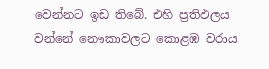වෙන්නට ඉඩ තිබේ. එහි ප්‍රතිඵලය වන්නේ නෞකාවලට කොළඹ වරාය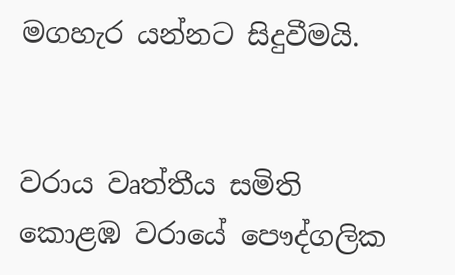මගහැර යන්නට සිදුවීමයි.


වරාය වෘත්තීය සමිති
කොළඹ වරායේ පෞද්ගලික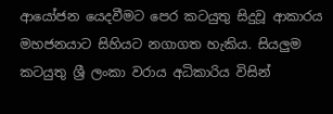ආයෝජන යෙදවීමට පෙර කටයුතු සිදුවූ ආකාරය මහජනයාට සිහියට නගාගත හැකිය. සියලුම කටයුතු ශ්‍රී ලංකා වරාය අධිකාරිය විසින්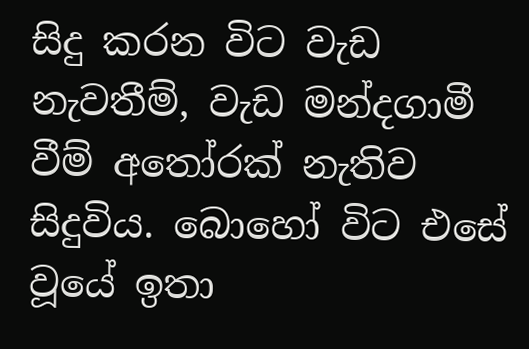සිදු කරන විට වැඩ නැවතීම්, වැඩ මන්දගාමී වීම් අතෝරක් නැතිව සිදුවිය. බොහෝ විට එසේ වූයේ ඉතා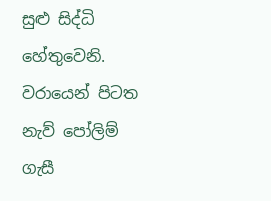සුළු සිද්ධි හේතුවෙනි. වරායෙන් පිටත නැව් පෝලිම් ගැසී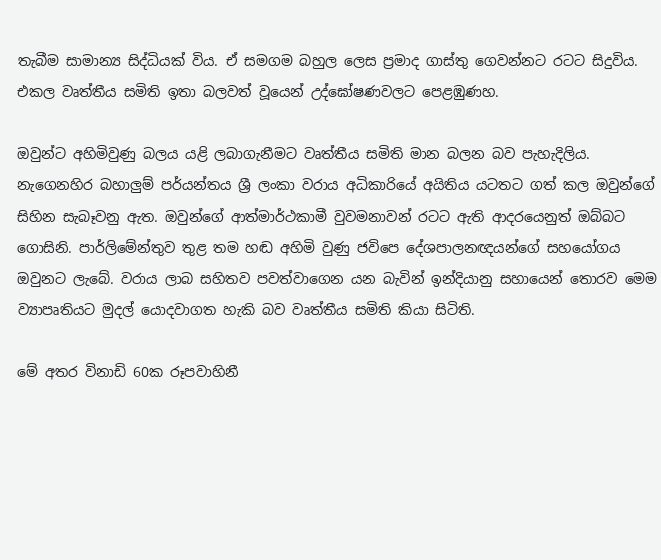තැබීම සාමාන්‍ය සිද්ධියක් විය. ඒ සමගම බහුල ලෙස ප්‍රමාද ගාස්තු ගෙවන්නට රටට සිදුවිය. එකල වෘත්තීය සමිති ඉතා බලවත් වූයෙන් උද්ඝෝෂණවලට පෙළඹුණහ.

ඔවුන්ට අහිමිවුණු බලය යළි ලබාගැනීමට වෘත්තීය සමිති මාන බලන බව පැහැදිලිය. නැගෙනහිර බහාලුම් පර්යන්තය ශ්‍රී ලංකා වරාය අධිකාරියේ අයිතිය යටතට ගත් කල ඔවුන්ගේ සිහින සැබෑවනු ඇත. ඔවුන්ගේ ආත්මාර්ථකාමී වුවමනාවන් රටට ඇති ආදරයෙනුත් ඔබ්බට ගොසිනි. පාර්ලිමේන්තුව තුළ තම හඬ අහිමි වුණු ජවිපෙ දේශපාලනඥයන්ගේ සහයෝගය ඔවුනට ලැබේ. වරාය ලාබ සහිතව පවත්වාගෙන යන බැවින් ඉන්දියානු සහායෙන් තොරව මෙම ව්‍යාපෘතියට මුදල් යොදවාගත හැකි බව වෘත්තීය සමිති කියා සිටිති.

මේ අතර විනාඩි 60ක රූපවාහිනී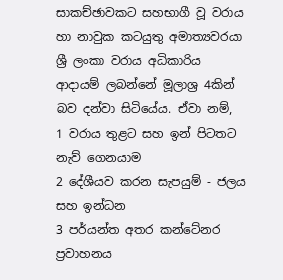සාකච්ඡාවකට සහභාගී වූ වරාය හා නාවුක කටයුතු අමාත්‍යවරයා ශ්‍රී ලංකා වරාය අධිකාරිය ආදායම් ලබන්නේ මූලාශ්‍ර 4කින් බව දන්වා සිටියේය. ඒවා නම්,
1 වරාය තුළට සහ ඉන් පිටතට නැව් ගෙනයාම
2 දේශීයව කරන සැපයුම් - ජලය සහ ඉන්ධන
3 පර්යන්ත අතර කන්ටේනර ප්‍රවාහනය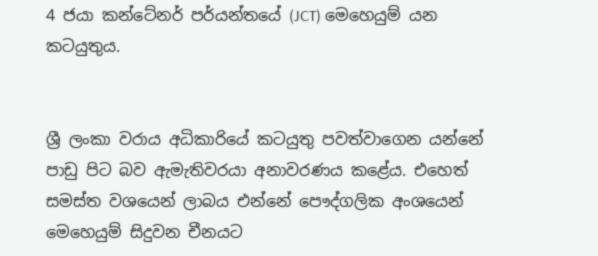4 ජයා කන්ටේනර් පර්යන්තයේ (JCT) මෙහෙයුම් යන කටයුතුය.


ශ්‍රී ලංකා වරාය අධිකාරියේ කටයුතු පවත්වාගෙන යන්නේ පාඩු පිට බව ඇමැතිවරයා අනාවරණය කළේය. එහෙත් සමස්ත වශයෙන් ලාබය එන්නේ පෞද්ගලික අංශයෙන් මෙහෙයුම් සිදුවන චීනයට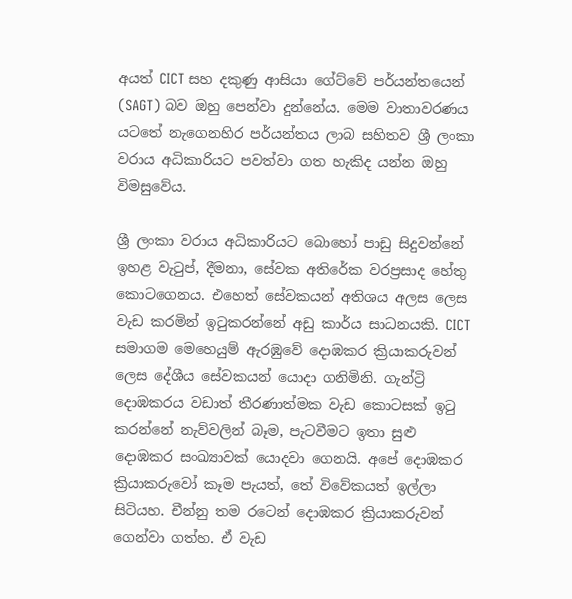අයත් CICT සහ දකුණු ආසියා ගේට්වේ පර්යන්තයෙන් (SAGT) බව ඔහු පෙන්වා දුන්නේය. මෙම වාතාවරණය යටතේ නැගෙනහිර පර්යන්තය ලාබ සහිතව ශ්‍රී ලංකා වරාය අධිකාරියට පවත්වා ගත හැකිද යන්න ඔහු විමසුවේය.

ශ්‍රී ලංකා වරාය අධිකාරියට බොහෝ පාඩු සිදුවන්නේ ඉහළ වැටුප්, දීමනා, සේවක අතිරේක වරප්‍රසාද හේතු කොටගෙනය. එහෙත් සේවකයන් අතිශය අලස ලෙස වැඩ කරමින් ඉටුකරන්නේ අඩු කාර්ය සාධනයකි. CICT සමාගම මෙහෙයුම් ඇරඹුවේ දොඹකර ක්‍රියාකරුවන් ලෙස දේශීය සේවකයන් යොදා ගනිමිනි. ගැන්ට්‍රි දොඹකරය වඩාත් තීරණාත්මක වැඩ කොටසක් ඉටු කරන්නේ නැව්වලින් බෑම, පැටවීමට ඉතා සුළු දොඹකර සංඛ්‍යාවක් යොදවා ගෙනයි. අපේ දොඹකර ක්‍රියාකරුවෝ කෑම පැයත්, තේ විවේකයත් ඉල්ලා සිටියහ. චීන්නු තම රටෙන් දොඹකර ක්‍රියාකරුවන් ගෙන්වා ගත්හ. ඒ වැඩ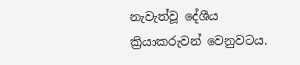නැවැත්වූ දේශීය ක්‍රියාකරුවන් වෙනුවටය.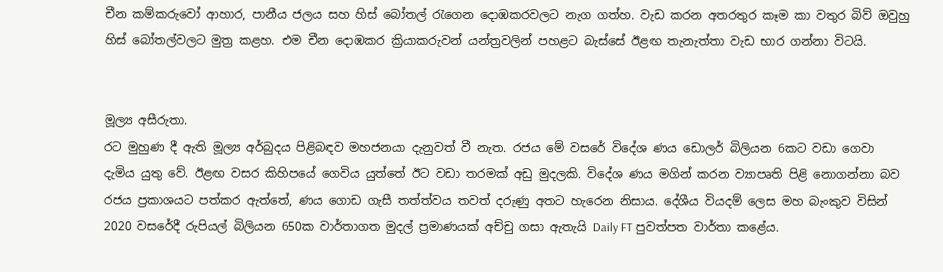චීන කම්කරුවෝ ආහාර, පානීය ජලය සහ හිස් බෝතල් රැගෙන දොඹකරවලට නැග ගත්හ. වැඩ කරන අතරතුර කෑම කා වතුර බිව් ඔවුහු හිස් බෝතල්වලට මුත්‍ර කළහ. එම චීන දොඹකර ක්‍රියාකරුවන් යන්ත්‍රවලින් පහළට බැස්සේ ඊළඟ තැනැත්තා වැඩ භාර ගන්නා විටයි.


මූල්‍ය අසීරුතා.
රට මුහුණ දී ඇති මූල්‍ය අර්බුදය පිළිබඳව මහජනයා දැනුවත් වී නැත. රජය මේ වසරේ විදේශ ණය ඩොලර් බිලියන 6කට වඩා ගෙවා දැමිය යුතු වේ. ඊළඟ වසර කිහිපයේ ගෙවිය යුත්තේ ඊට වඩා තරමක් අඩු මුදලකි. විදේශ ණය මගින් කරන ව්‍යාපෘති පිළි නොගන්නා බව රජය ප්‍රකාශයට පත්කර ඇත්තේ, ණය ගොඩ ගැසී තත්ත්වය තවත් දරුණු අතට හැරෙන නිසාය. දේශීය වියදම් ලෙස මහ බැංකුව විසින් 2020 වසරේදී රුපියල් බිලියන 650ක වාර්තාගත මුදල් ප්‍රමාණයක් අච්චු ගසා ඇතැයි Daily FT පුවත්පත වාර්තා කළේය.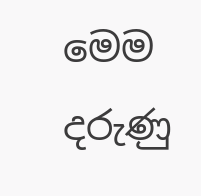මෙම දරුණු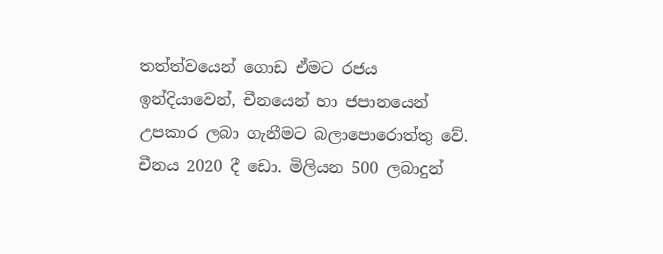තත්ත්වයෙන් ගොඩ ඒමට රජය ඉන්දියාවෙන්, චීනයෙන් හා ජපානයෙන් උපකාර ලබා ගැනීමට බලාපොරොත්තු වේ. චීනය 2020 දී ඩො. මිලියන 500 ලබාදුන්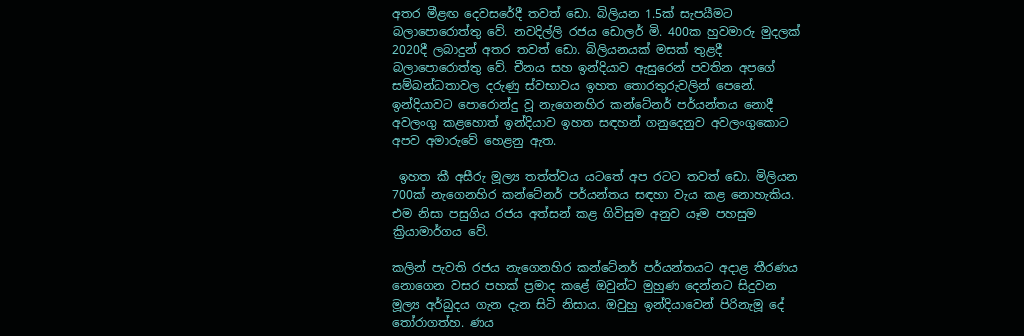අතර මීළඟ දෙවසරේදී තවත් ඩො. බිලියන 1.5ක් සැපයීමට බලාපොරොත්තු වේ. නවදිල්ලි රජය ඩොලර් මි. 400ක හුවමාරු මුදලක් 2020දී ලබාදුන් අතර තවත් ඩො. බිලියනයක් මසක් තුළදී බලාපොරොත්තු වේ. චීනය සහ ඉන්දියාව ඇසුරෙන් පවතින අපගේ සම්බන්ධතාවල දරුණු ස්වභාවය ඉහත තොරතුරුවලින් පෙනේ. ඉන්දියාවට පොරොන්දු වූ නැගෙනහිර කන්ටේනර් පර්යන්තය නොදී අවලංගු කළහොත් ඉන්දියාව ඉහත සඳහන් ගනුදෙනුව අවලංගුකොට අපව අමාරුවේ හෙළනු ඇත.

 ඉහත කී අසීරු මූල්‍ය තත්ත්වය යටතේ අප රටට තවත් ඩො. මිලියන 700ක් නැගෙනහිර කන්ටේනර් පර්යන්තය සඳහා වැය කළ නොහැකිය. එම නිසා පසුගිය රජය අත්සන් කළ ගිවිසුම අනුව යෑම පහසුම ක්‍රියාමාර්ගය වේ.

කලින් පැවති රජය නැගෙනහිර කන්ටේනර් පර්යන්තයට අදාළ තීරණය නොගෙන වසර පහක් ප්‍රමාද කළේ ඔවුන්ට මුහුණ දෙන්නට සිදුවන මූල්‍ය අර්බුදය ගැන දැන සිටි නිසාය. ඔවුහු ඉන්දියාවෙන් පිරිනැමූ දේ තෝරාගත්හ. ණය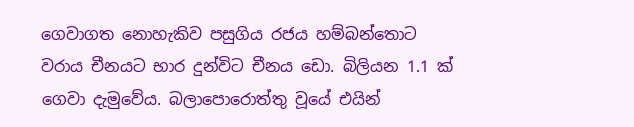ගෙවාගත නොහැකිව පසුගිය රජය හම්බන්තොට වරාය චීනයට භාර දුන්විට චීනය ඩො. බිලියන 1.1 ක් ගෙවා දැමුවේය. බලාපොරොත්තු වූයේ එයින්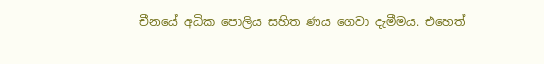චීනයේ අධික පොලිය සහිත ණය ගෙවා දැමීමය. එහෙත්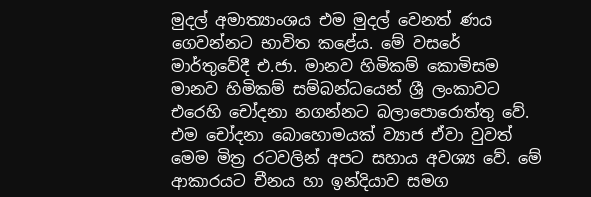මුදල් අමාත්‍යාංශය එම මුදල් වෙනත් ණය ගෙවන්නට භාවිත කළේය. මේ වසරේ මාර්තුවේදී එ.ජා. මානව හිමිකම් කොමිසම මානව හිමිකම් සම්බන්ධයෙන් ශ්‍රී ලංකාවට එරෙහි චෝදනා නගන්නට බලාපොරොත්තු වේ. එම චෝදනා බොහොමයක් ව්‍යාජ ඒවා වුවත් මෙම මිත්‍ර රටවලින් අපට සහාය අවශ්‍ය වේ. මේ ආකාරයට චීනය හා ඉන්දියාව සමග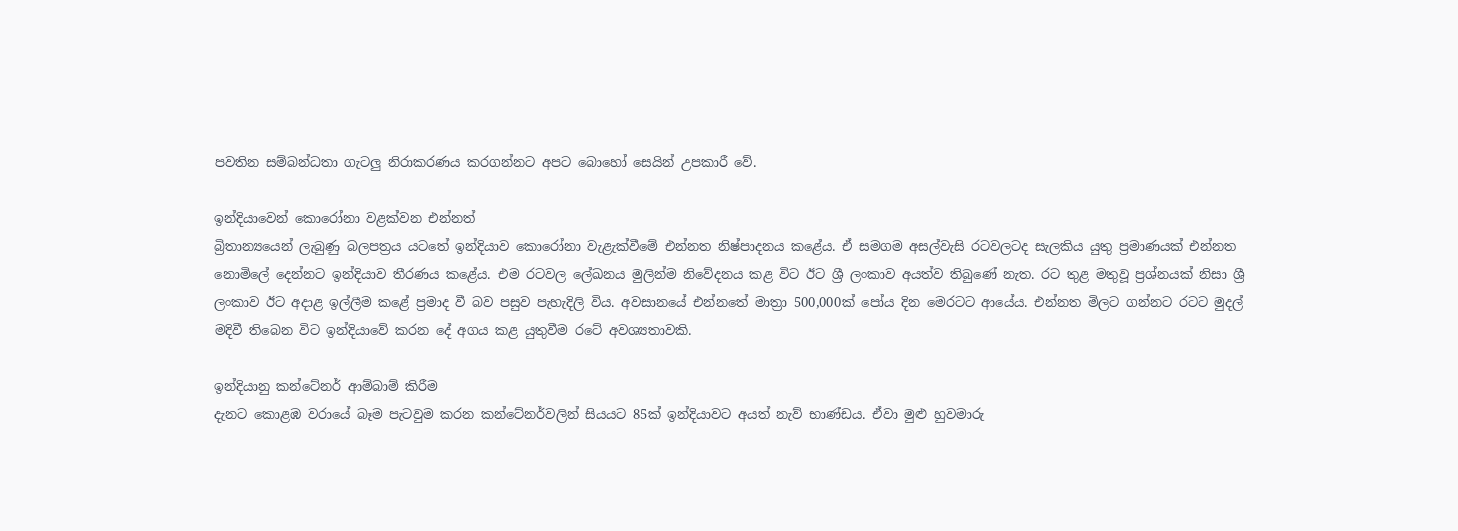පවතින සම්බන්ධතා ගැටලු‍ නිරාකරණය කරගන්නට අපට බොහෝ සෙයින් උපකාරී වේ.

ඉන්දියාවෙන් කොරෝනා වළක්වන එන්නත්
බ්‍රිතාන්‍යයෙන් ලැබුණු බලපත්‍රය යටතේ ඉන්දියාව කොරෝනා වැළැක්වීමේ එන්නත නිෂ්පාදනය කළේය. ඒ සමගම අසල්වැසි රටවලටද සැලකිය යුතු ප්‍රමාණයක් එන්නත නොමිලේ දෙන්නට ඉන්දියාව තීරණය කළේය. එම රටවල ලේඛනය මුලින්ම නිවේදනය කළ විට ඊට ශ්‍රී ලංකාව අයත්ව තිබුණේ නැත. රට තුළ මතුවූ ප්‍රශ්නයක් නිසා ශ්‍රී ලංකාව ඊට අදාළ ඉල්ලීම කළේ ප්‍රමාද වී බව පසුව පැහැදිලි විය. අවසානයේ එන්නතේ මාත්‍රා 500,000ක් පෝය දින මෙරටට ආයේය. එන්නත මිලට ගන්නට රටට මුදල් මදිවී තිබෙන විට ඉන්දියාවේ කරන දේ අගය කළ යුතුවීම රටේ අවශ්‍යතාවකි.

ඉන්දියානු කන්ටේනර් ආම්බාම් කිරීම
දැනට කොළඹ වරායේ බෑම පැටවුම කරන කන්ටේනර්වලින් සියයට 85ක් ඉන්දියාවට අයත් නැව් භාණ්ඩය. ඒවා මුළු හුවමාරු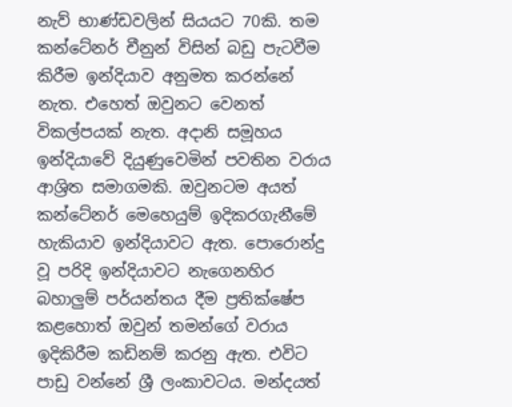නැව් භාණ්ඩවලින් සියයට 70කි. තම කන්ටේනර් චීනුන් විසින් බඩු පැටවීම කිරීම ඉන්දියාව අනුමත කරන්නේ නැත. එහෙත් ඔවුනට වෙනත් විකල්පයක් නැත. අද‌ානි සමූහය ඉන්දියාවේ දියුණුවෙමින් පවතින වරාය ආශ්‍රිත සමාගමකි. ඔවුනටම අයත් කන්ටේනර් මෙහෙයුම් ඉදිකරගැනීමේ හැකියාව ඉන්දියාවට ඇත. පොරොන්දු වූ පරිදි ඉන්දියාවට නැගෙනහිර බහාලු‍ම් පර්යන්තය දීම ප්‍රතික්ෂේප කළහොත් ඔවුන් තමන්ගේ වරාය ඉදිකිරීම කඩිනම් කරනු ඇත. එවිට පාඩු වන්නේ ශ්‍රී ලංකාවටය. මන්දයත්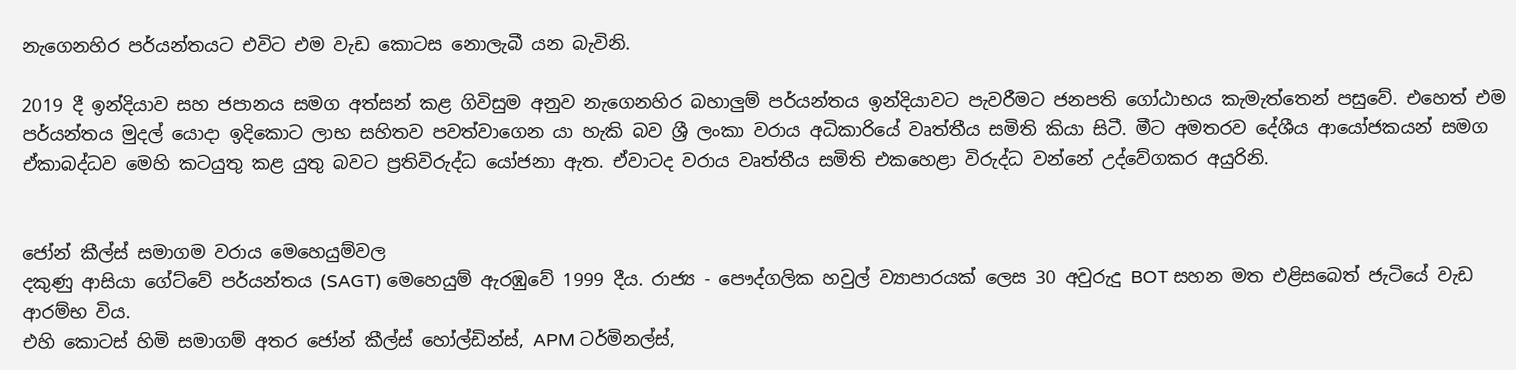නැගෙනහිර පර්යන්තයට එවිට එම වැඩ කොටස නොලැබී යන බැවිනි.

2019 දී ඉන්දියාව සහ ජපානය සමග අත්සන් කළ ගිවිසුම අනුව නැගෙනහිර බහාලු‍ම් පර්යන්තය ඉන්දියාවට පැවරීමට ජනපති ගෝඨාභය කැමැත්තෙන් පසුවේ. එහෙත් එම පර්යන්තය මුදල් යොදා ඉදිකොට ලාභ සහිතව පවත්වාගෙන යා හැකි බව ශ්‍රී ලංකා වරාය අධිකාරියේ වෘත්තීය සමිති කියා සිටී. මීට අමතරව දේශීය ආයෝජකයන් සමග ඒකාබද්ධව මෙහි කටයුතු කළ යුතු බවට ප්‍රතිවිරුද්ධ යෝජනා ඇත. ඒවාටද වරාය වෘත්තීය සමිති එකහෙළා විරුද්ධ වන්නේ උද්වේගකර අයුරිනි.


ජෝන් කීල්ස් සමාගම වරාය මෙහෙයුම්වල
දකුණු ආසියා ගේට්වේ පර්යන්තය (SAGT) මෙහෙයුම් ඇරඹුවේ 1999 දීය. රාජ්‍ය - පෞද්ගලික හවුල් ව්‍යාපාරයක් ලෙස 30 අවුරුදු BOT සහන මත එළිසබෙත් ජැටියේ වැඩ ආරම්භ විය.
එහි කොටස් හිමි සමාගම් අතර ජෝන් කීල්ස් හෝල්ඩින්ස්, APM ටර්මිනල්ස්,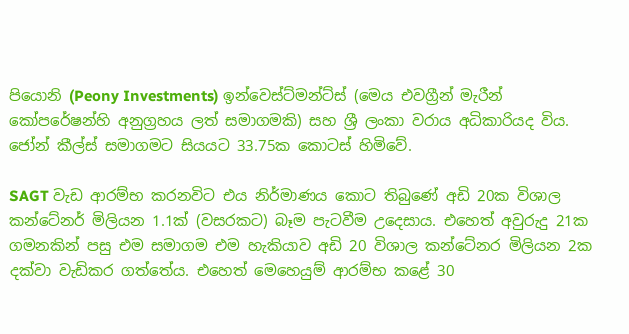පියොනි (Peony Investments) ඉන්වෙස්ට්මන්ට්ස් (මෙය එවග්‍රීන් මැරීන් කෝපරේෂන්හි අනුග්‍රහය ලත් සමාගමකි) සහ ශ්‍රී ලංකා වරාය අධිකාරියද විය. ජෝන් කීල්ස් සමාගමට සියයට 33.75ක කොටස් හිමිවේ.

SAGT වැඩ ආරම්භ කරනවිට එය නිර්මාණය කොට තිබුණේ අඩි 20ක විශාල කන්ටේනර් මිලියන 1.1ක් (වසරකට) බෑම පැටවීම උදෙසාය. එහෙත් අවුරුදු 21ක ගමනකින් පසු එම සමාගම එම හැකියාව අඩි 20 විශාල කන්ටේනර මිලියන 2ක දක්වා වැඩිකර ගත්තේය. එහෙත් මෙහෙයුම් ආරම්භ කළේ 30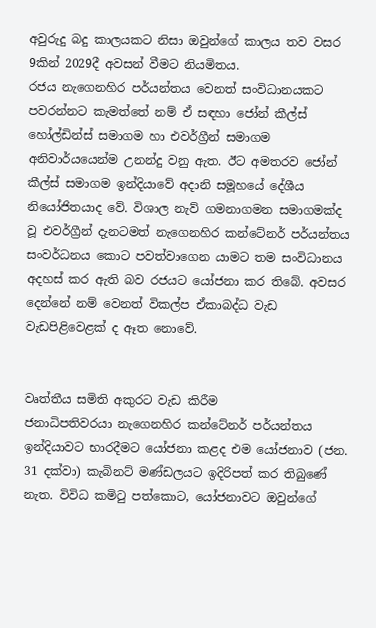අවුරුදු බදු කාලයකට නිසා ඔවුන්ගේ කාලය තව වසර 9කින් 2029දී අවසන් වීමට නියමිතය.
රජය නැගෙනහිර පර්යන්තය වෙනත් සංවිධානයකට පවරන්නට කැමත්තේ නම් ඒ සඳහා ජෝන් කීල්ස් හෝල්ඩින්ස් සමාගම හා එවර්ග්‍රීන් සමාගම අනිවාර්යයෙන්ම උනන්දු වනු ඇත. ඊට අමතරව ජෝන් කීල්ස් සමාගම ඉන්දියාවේ අදානි සමූහයේ දේශීය නියෝජිතයාද වේ. විශාල නැව් ගමනාගමන සමාගමක්ද වූ එවර්ග්‍රීන් දැනටමත් නැගෙනහිර කන්ටේනර් පර්යන්තය සංවර්ධනය කොට පවත්වාගෙන යාමට තම සංවිධානය අදහස් කර ඇති බව රජයට යෝජනා කර තිබේ. අවසර දෙන්නේ නම් වෙනත් විකල්ප ඒකාබද්ධ වැඩ වැඩපිළිවෙළක් ද ඈත නොවේ.


වෘත්තීය සමිති අකුරට වැඩ කිරීම
ජනාධිපතිවරයා නැගෙනහිර කන්ටේනර් පර්යන්තය ඉන්දියාවට භාරදීමට යෝජනා කළද එම යෝජනාව (ජන. 31 දක්වා) කැබිනට් මණ්ඩලයට ඉදිරිපත් කර තිබුණේ නැත. විවිධ කමිටු පත්කොට, යෝජනාවට ඔවුන්ගේ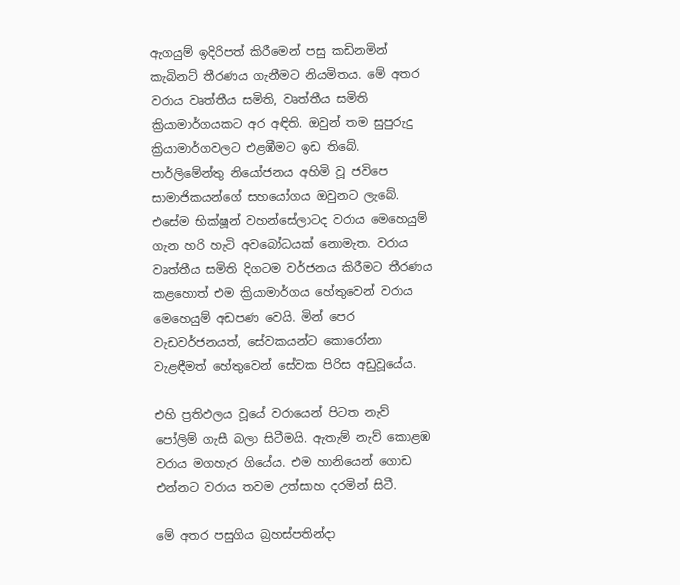ඇගයුම් ඉදිරිපත් කිරීමෙන් පසු කඩිනමින් කැබිනට් තීරණය ගැනීමට නියමිතය. මේ අතර වරාය වෘත්තීය සමිති, වෘත්තීය සමිති ක්‍රියාමාර්ගයකට අර අඳිති. ඔවුන් තම සුපුරුදු ක්‍රියාමාර්ගවලට එළඹීමට ඉඩ තිබේ. පාර්ලිමේන්තු නියෝජනය අහිමි වූ ජවිපෙ සාමාජිකයන්ගේ සහයෝගය ඔවුනට ලැබේ. එසේම භික්ෂූන් වහන්සේලාටද වරාය මෙහෙයුම් ගැන හරි හැටි අවබෝධයක් නොමැත. වරාය වෘත්තීය සමිති දිගටම වර්ජනය කිරීමට තීරණය කළහොත් එම ක්‍රියාමාර්ගය හේතුවෙන් වරාය මෙහෙයුම් අඩපණ වෙයි. මින් පෙර වැඩවර්ජනයත්, සේවකයන්ට කොරෝනා වැළඳීමත් හේතුවෙන් සේවක පිරිස අඩුවූයේය.

එහි ප්‍රතිඵලය වූයේ වරායෙන් පිටත නැව් පෝලිම් ගැසී බලා සිටීමයි. ඇතැම් නැව් කොළඹ වරාය මගහැර ගියේය. එම හානියෙන් ගොඩ එන්නට වරාය තවම උත්සාහ දරමින් සිටී.

මේ අතර පසුගිය බ්‍රහස්පතින්දා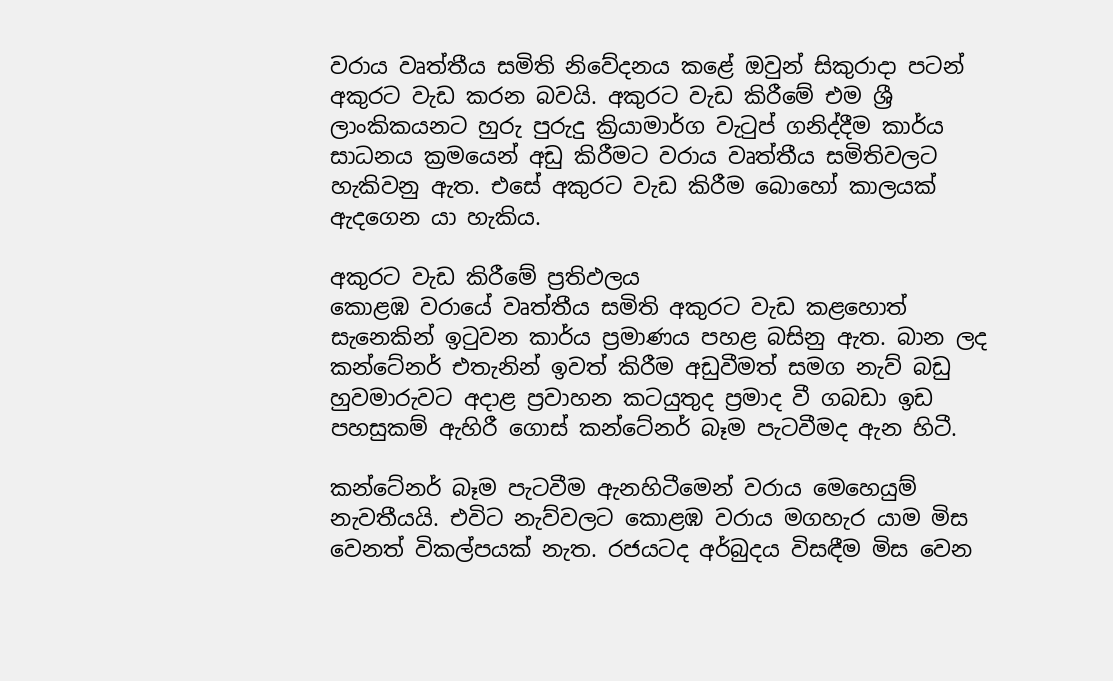වරාය වෘත්තීය සමිති නිවේදනය කළේ ඔවුන් සිකුරාදා පටන් අකුරට වැඩ කරන බවයි. අකුරට වැඩ කිරීමේ එම ශ්‍රී ලාංකිකයනට හුරු පුරුදු ක්‍රියාමාර්ග වැටුප් ගනිද්දීම කාර්ය සාධනය ක්‍රමයෙන් අඩු කිරීමට වරාය වෘත්තීය සමිතිවලට හැකිවනු ඇත. එසේ අකුරට වැඩ කිරීම බොහෝ කාලයක් ඇදගෙන යා හැකිය.

අකුරට වැඩ කිරීමේ ප්‍රතිඵලය
කොළඹ වරායේ වෘත්තීය සමිති අකුරට වැඩ කළහොත් සැනෙකින් ඉටුවන කාර්ය ප්‍රමාණය පහළ බසිනු ඇත. බාන ලද කන්ටේනර් එතැනින් ඉවත් කිරීම අඩුවීමත් සමග නැව් බඩු හුවමාරුවට අදාළ ප්‍රවාහන කටයුතුද ප්‍රමාද වී ගබඩා ඉඩ පහසුකම් ඇහිරී ගොස් කන්ටේනර් බෑම පැටවීමද ඇන හිටී.

කන්ටේනර් බෑම පැටවීම ඇනහිටීමෙන් වරාය මෙහෙයුම් නැවතීයයි. එවිට නැව්වලට කොළඹ වරාය මගහැර යාම මිස වෙනත් විකල්පයක් නැත. රජයටද අර්බුදය විසඳීම මිස වෙන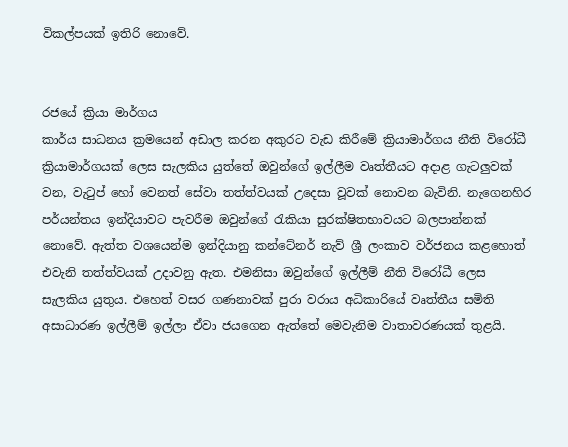විකල්පයක් ඉතිරි නොවේ.


රජයේ ක්‍රියා මාර්ගය
කාර්ය සාධනය ක්‍රමයෙන් අඩාල කරන අකුරට වැඩ කිරීමේ ක්‍රියාමාර්ගය නීති විරෝධී ක්‍රියාමාර්ගයක් ලෙස සැලකිය යුත්තේ ඔවුන්ගේ ඉල්ලීම වෘත්තීයට අදාළ ගැටලුවක් වන, වැටුප් හෝ වෙනත් සේවා තත්ත්වයක් උදෙසා වූවක් නොවන බැවිනි. නැගෙනහිර පර්යන්තය ඉන්දියාවට පැවරීම ඔවුන්ගේ රැකියා සුරක්ෂිතභාවයට බලපාන්නක් නොවේ. ඇත්ත වශයෙන්ම ඉන්දියානු කන්ටේනර් නැව් ශ්‍රී ලංකාව වර්ජනය කළහොත් එවැනි තත්ත්වයක් උදාවනු ඇත. එමනිසා ඔවුන්ගේ ඉල්ලීම් නීති විරෝධී ලෙස සැලකිය යුතුය. එහෙත් වසර ගණනාවක් පුරා වරාය අධිකාරියේ වෘත්තීය සමිති අසාධාරණ ඉල්ලීම් ඉල්ලා ඒවා ජයගෙන ඇත්තේ මෙවැනිම වාතාවරණයක් තුළයි.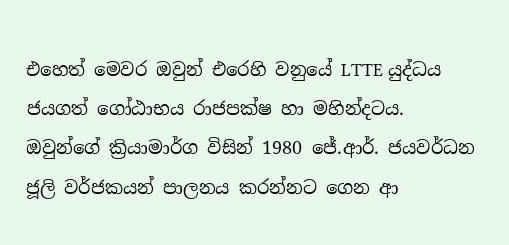එහෙත් මෙවර ඔවුන් එරෙහි වනුයේ LTTE යුද්ධය ජයගත් ගෝඨාභය රාජපක්ෂ හා මහින්දටය. ඔවුන්ගේ ක්‍රියාමාර්ග විසින් 1980 ජේ.ආර්. ජයවර්ධන ජූලි වර්ජකයන් පාලනය කරන්නට ගෙන ආ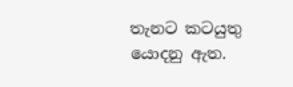තැනට කටයුතු යොදනු ඇත.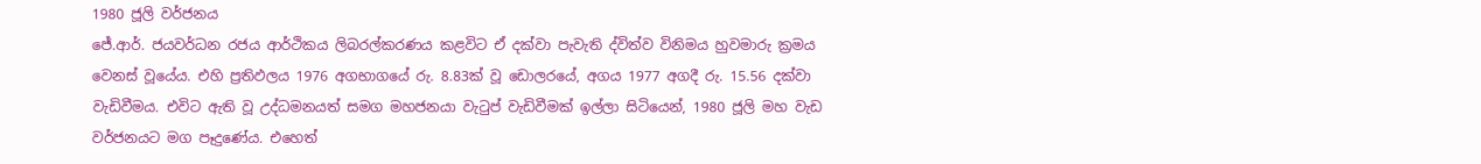1980 ජූලි වර්ජනය
ජේ.ආර්. ජයවර්ධන රජය ආර්ථිකය ලිබරල්කරණය කළවිට ඒ දක්වා පැවැති ද්විත්ව විනිමය හුවමාරු ක්‍රමය වෙනස් වූයේය. එහි ප්‍රතිඵලය 1976 අගභාගයේ රු. 8.83ක් වූ ඩොලරයේ, අගය 1977 අගදී රු. 15.56 දක්වා වැඩිවීමය. එවිට ඇති වූ උද්ධමනයත් සමග මහජනයා වැටුප් වැඩිවීමක් ඉල්ලා සිටියෙන්, 1980 ජූලි මහ වැඩ වර්ජනයට මග පෑදුණේය. එහෙත්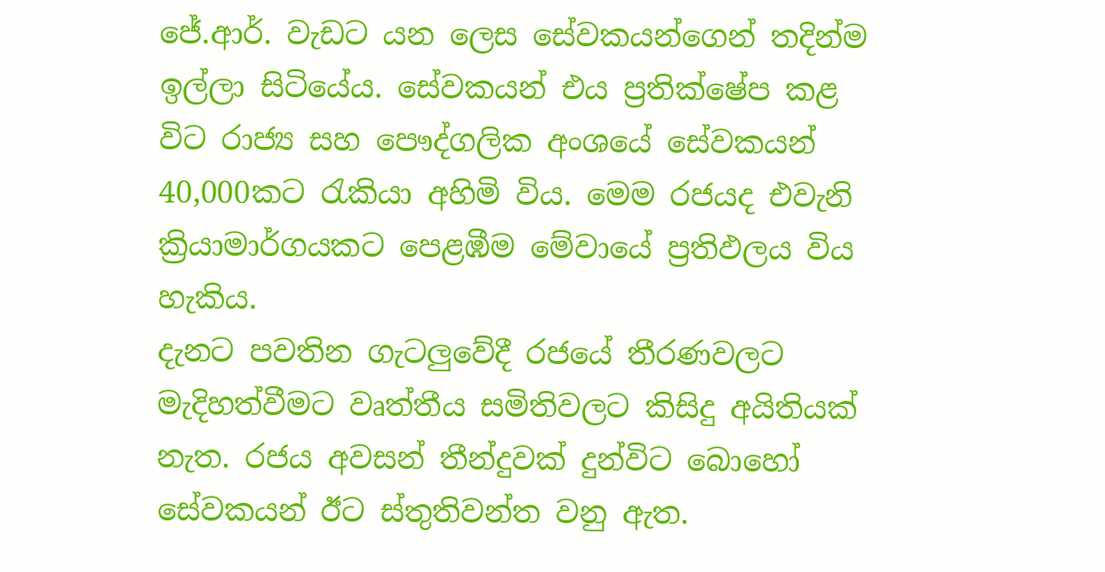ජේ.ආර්. වැඩට යන ලෙස සේවකයන්ගෙන් තදින්ම ඉල්ලා සිටියේය. සේවකයන් එය ප්‍රතික්ෂේප කළ විට රාජ්‍ය සහ පෞද්ගලික අංශයේ සේවකයන් 40,000කට රැකියා අහිමි විය. මෙම රජයද එවැනි ක්‍රියාමාර්ගයකට පෙළඹීම මේවායේ ප්‍රතිඵලය විය හැකිය.
දැනට පවතින ගැටලුවේදී රජයේ තීරණවලට මැදිහත්වීමට වෘත්තීය සමිතිවලට කිසිදු අයිතියක් නැත. රජය අවසන් තීන්දුවක් දුන්විට බොහෝ සේවකයන් ඊට ස්තුතිවන්ත වනු ඇත.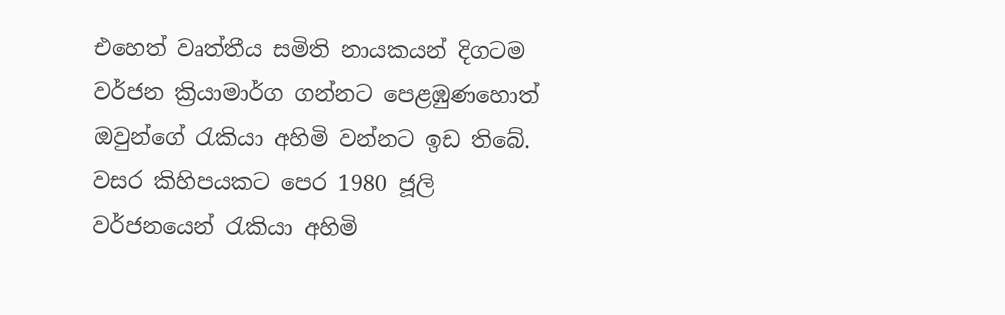එහෙත් වෘත්තීය සමිති නායකයන් දිගටම වර්ජන ක්‍රියාමාර්ග ගන්නට පෙළඹුණහොත් ඔවුන්ගේ රැකියා අහිමි වන්නට ඉඩ තිබේ. වසර කිහිපයකට පෙර 1980 ජූලි වර්ජනයෙන් රැකියා අහිමි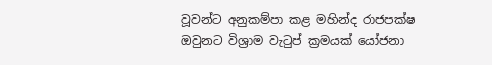වූවන්ට අනුකම්පා කළ මහින්ද රාජපක්ෂ ඔවුනට විශ්‍රාම වැටුප් ක්‍රමයක් යෝජනා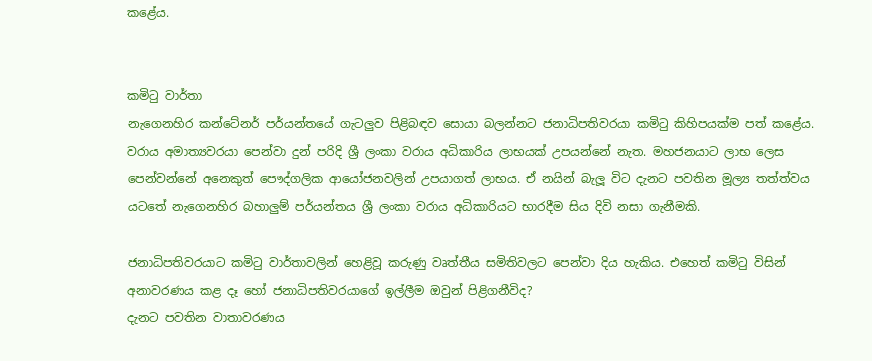කළේය.


කමිටු වාර්තා
නැගෙනහිර කන්ටේනර් පර්යන්තයේ ගැටලුව පිළිබඳව සොයා බලන්නට ජනාධිපතිවරයා කමිටු කිහිපයක්ම පත් කළේය. වරාය අමාත්‍යවරයා පෙන්වා දුන් පරිදි ශ්‍රී ලංකා වරාය අධිකාරිය ලාභයක් උපයන්නේ නැත. මහජනයාට ලාභ ලෙස පෙන්වන්නේ අනෙකුත් පෞද්ගලික ආයෝජනවලින් උපයාගත් ලාභය. ඒ නයින් බැලූ විට දැනට පවතින මූල්‍ය තත්ත්වය යටතේ නැගෙනහිර බහාලුම් පර්යන්තය ශ්‍රී ලංකා වරාය අධිකාරියට භාරදීම සිය දිවි නසා ගැනීමකි.

ජනාධිපතිවරයාට කමිටු වාර්තාවලින් හෙළිවූ කරුණු වෘත්තීය සමිතිවලට පෙන්වා දිය හැකිය. එහෙත් කමිටු විසින් අනාවරණය කළ දෑ හෝ ජනාධිපතිවරයාගේ ඉල්ලීම ඔවුන් පිළිගනීවිද?
දැනට පවතින වාතාවරණය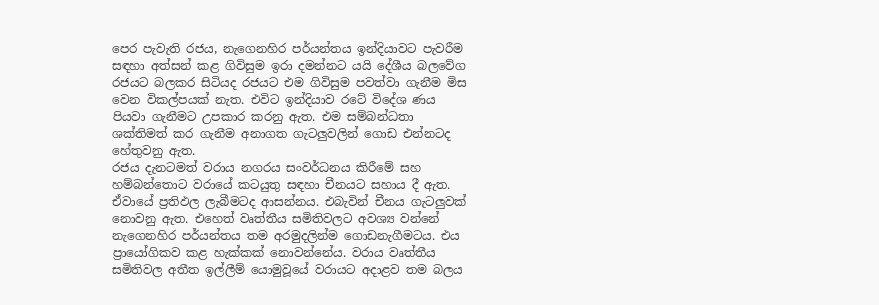පෙර පැවැති රජය, නැගෙනහිර පර්යන්තය ඉන්දියාවට පැවරීම සඳහා අත්සන් කළ ගිවිසුම ඉරා දමන්නට යයි දේශීය බලවේග රජයට බලකර සිටියද රජයට එම ගිවිසුම පවත්වා ගැනීම මිස වෙන විකල්පයක් නැත. එවිට ඉන්දියාව රටේ විදේශ ණය පියවා ගැනීමට උපකාර කරනු ඇත. එම සම්බන්ධතා ශක්තිමත් කර ගැනීම අනාගත ගැටලුවලින් ගොඩ එන්නටද හේතුවනු ඇත.
රජය දැනටමත් වරාය නගරය සංවර්ධනය කිරීමේ සහ හම්බන්තොට වරායේ කටයුතු සඳහා චීනයට සහාය දී ඇත. ඒවායේ ප්‍රතිඵල ලැබීමටද ආසන්නය. එබැවින් චීනය ගැටලුවක් නොවනු ඇත. එහෙත් වෘත්තීය සමිතිවලට අවශ්‍ය වන්නේ නැගෙනහිර පර්යන්තය තම අරමුදලින්ම ගොඩනැගීමටය. එය ප්‍රායෝගිකව කළ හැක්කක් නොවන්නේය. වරාය වෘත්තීය සමිතිවල අතීත ඉල්ලීම් යොමුවූයේ වරායට අදාළව තම බලය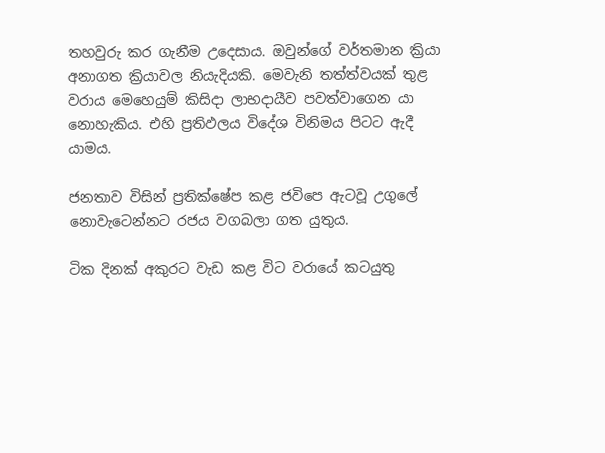තහවුරු කර ගැනීම උදෙසාය. ඔවුන්ගේ වර්තමාන ක්‍රියා අනාගත ක්‍රියාවල නියැදියකි. මෙවැනි තත්ත්වයක් තුළ වරාය මෙහෙයුම් කිසිදා ලාභදායීව පවත්වාගෙන යා නොහැකිය. එහි ප්‍රතිඵලය විදේශ විනිමය පිටට ඇදී යාමය.

ජනතාව විසින් ප්‍රතික්ෂේප කළ ජවිපෙ ඇටවූ උගුලේ නොවැටෙන්නට රජය වගබලා ගත යුතුය.

ටික දිනක් අකුරට වැඩ කළ විට වරායේ කටයුතු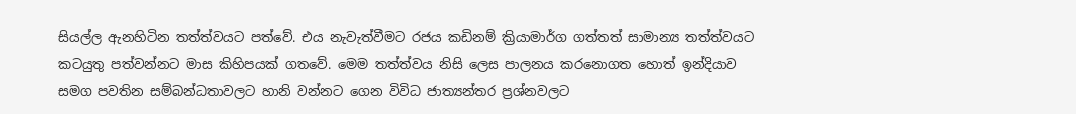සියල්ල ඇනහිටින තත්ත්වයට පත්වේ. එය නැවැත්වීමට රජය කඩිනම් ක්‍රියාමාර්ග ගත්තත් සාමාන්‍ය තත්ත්වයට කටයුතු පත්වන්නට මාස කිහිපයක් ගතවේ. මෙම තත්ත්වය නිසි ලෙස පාලනය කරනොගත හොත් ඉන්දියාව සමග පවතින සම්බන්ධතාවලට හානි වන්නට ගෙන විවිධ ජාත්‍යන්තර ප්‍රශ්නවලට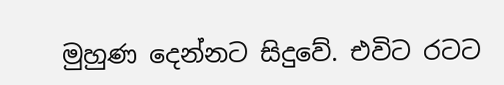මුහුණ දෙන්නට සිදුවේ. එවිට රටට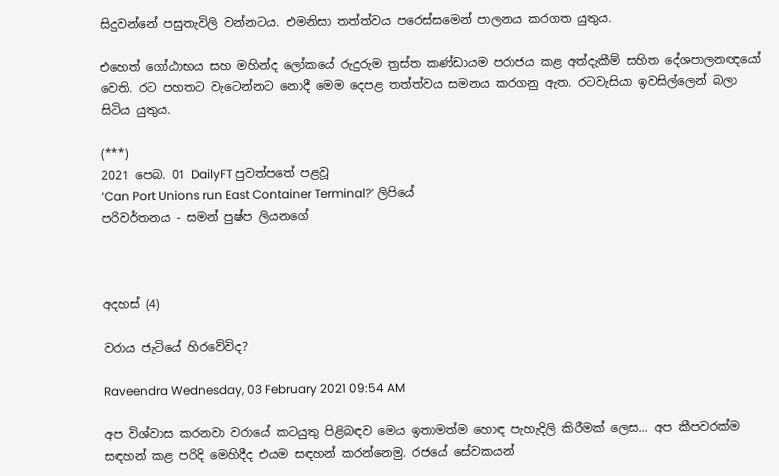සිදුවන්නේ පසුතැවිලි වන්නටය. එමනිසා තත්ත්වය පරෙස්සමෙන් පාලනය කරගත යුතුය.

එහෙත් ගෝඨාභය සහ මහින්ද ලෝකයේ රුදුරුම ත්‍රස්ත කණ්ඩායම පරාජය කළ අත්දැකීම් සහිත දේශපාලනඥයෝ වෙති. රට පහතට වැටෙන්නට නොදී මෙම දෙපළ තත්ත්වය සමනය කරගනු ඇත. රටවැසියා ඉවසිල්ලෙන් බලා සිටිය යුතුය.

(***)
2021 පෙබ. 01 DailyFT පුවත්පතේ පළවූ
‘Can Port Unions run East Container Terminal?’ ලිපියේ
පරිවර්තනය - සමන් පුෂ්ප ලියනගේ



අදහස් (4)

වරාය ජැටියේ හිරවේවිද?

Raveendra Wednesday, 03 February 2021 09:54 AM

අප විශ්වාස කරනවා වරායේ කටයුතු පිළිබඳව මෙය ඉතාමත්ම හොඳ පැහැදිලි කිරීමක් ලෙස... අප කීපවරක්ම සඳහන් කළ පරිදි මෙහිදීද එයම සඳහන් කරන්නෙමු. රජයේ සේවකයන්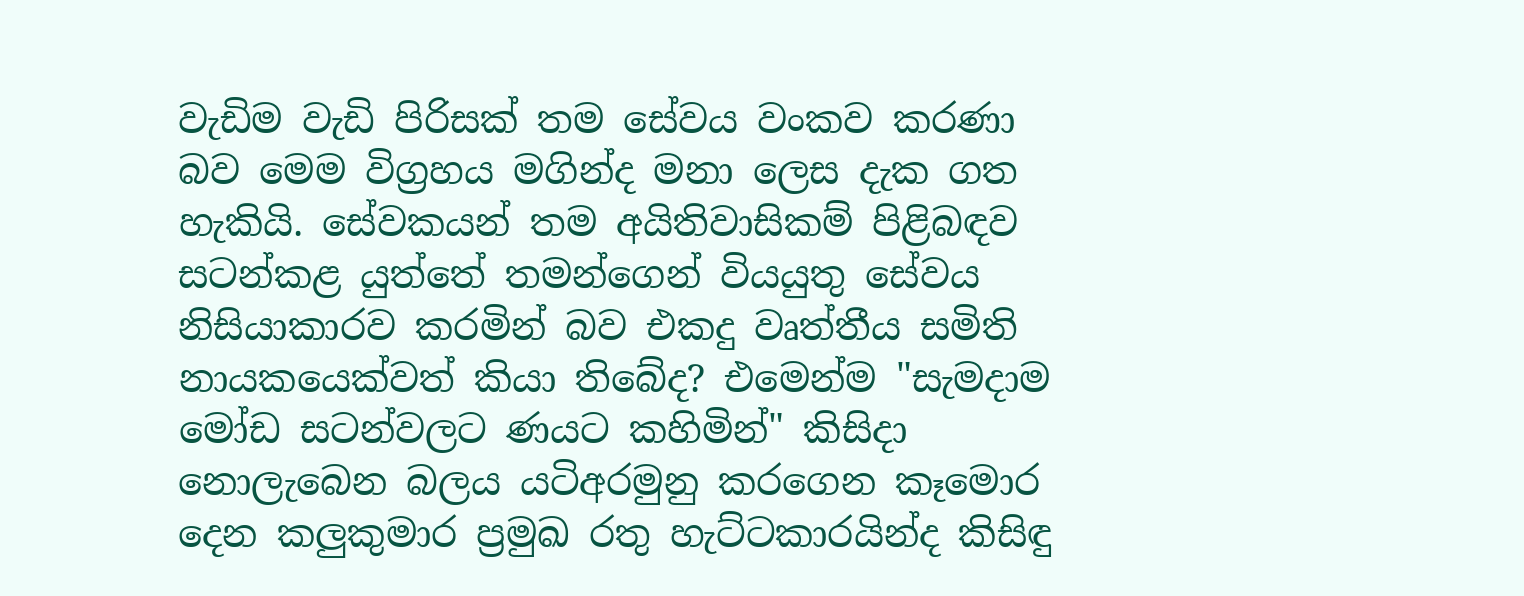වැඩිම වැඩි පිරිසක් තම සේවය වංකව කරණා බව මෙම විග්‍රහය මගින්ද මනා ලෙස දැක ගත හැකියි. සේවකයන් තම අයිතිවාසිකම් පිළිබඳව සටන්කළ යුත්තේ තමන්ගෙන් වියයුතු සේවය නිසියාකාරව කරමින් බව එකදු වෘත්තීය සමිති නායකයෙක්වත් කියා තිබේද? එමෙන්ම "සැමදාම මෝඩ සටන්වලට ණයට කහිමින්" කිසිදා නොලැබෙන බලය යටිඅරමුනු කරගෙන කෑමොර දෙන කලුකුමාර ප්‍රමුඛ රතු හැට්ටකාරයින්ද කිසිඳු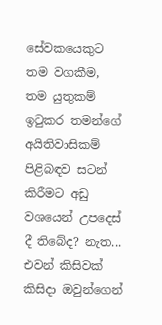සේවකයෙකුට තම වගකීම, තම යුතුකම් ඉටුකර තමන්ගේ අයිතිවාසිකම් පිළිබඳව සටන් කිරීමට අඩු වශයෙන් උපදෙස් දී තිබේද? නැත... එවන් කිසිවක් කිසිදා ඔවුන්ගෙන්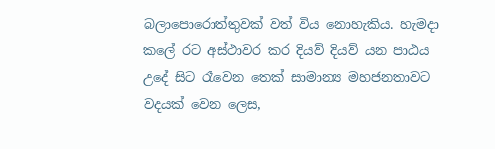බලාපොරොත්තුවක් වත් විය නොහැකිය. හැමදා කලේ රට අස්ථාවර කර දියව් දියව් යන පාඨය උදේ සිට රෑවෙන තෙක් සාමාන්‍ය මහජනතාවට වදයක් වෙන ලෙස,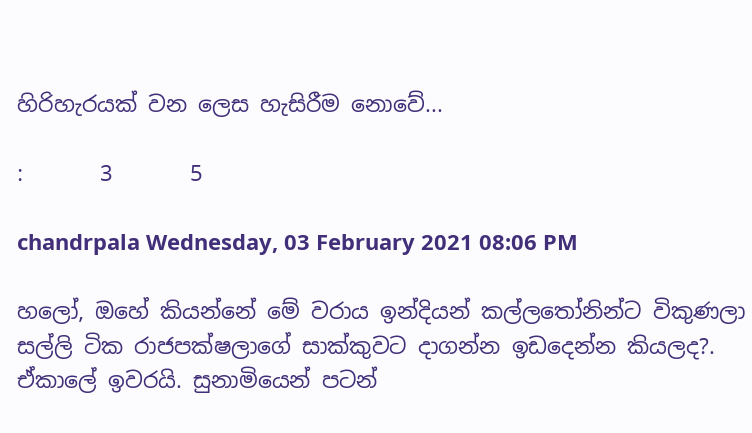හිරිහැරයක් වන ලෙස හැසිරීම නොවේ...

:       3       5

chandrpala Wednesday, 03 February 2021 08:06 PM

හලෝ, ඔහේ කියන්නේ මේ වරාය ඉන්දියන් කල්ලතෝනින්ට විකුණලා සල්ලි ටික රාජපක්ෂලාගේ සාක්කුවට දාගන්න ඉඩදෙන්න කියලද?. ඒකාලේ ඉවරයි. සුනාමියෙන් පටන්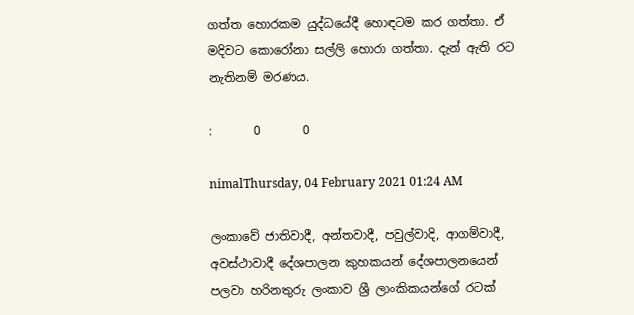ගත්ත හොරකම යුද්ධයේදී හොඳටම කර ගත්තා. ඒ මදිවට කොරෝනා සල්ලි හොරා ගත්තා. දැන් ඇති රට නැතිනම් මරණය.

:       0       0

nimalThursday, 04 February 2021 01:24 AM

ලංකාවේ ජාතිවාදී, අන්තවාදී, පවුල්වාදි, ආගම්වාදී, අවස්ථාවාදී දේශපාලන කුහකයන් දේශපාලනයෙන් පලවා හරිනතුරු ලංකාව ශ්‍රී ලාංකිකයන්ගේ රටක්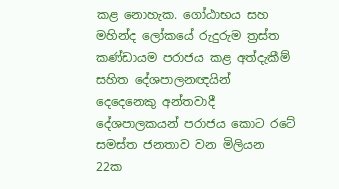කළ නොහැක. ගෝඨාභය සහ මහින්ද ලෝකයේ රුදුරුම ත්‍රස්ත කණ්ඩායම පරාජය කළ අත්දැකීම් සහිත දේශපාලනඥයින් දෙදෙනෙකු අන්තවාදී දේශපාලකයන් පරාජය කොට රටේ සමස්ත ජනතාව වන මිලියන 22ක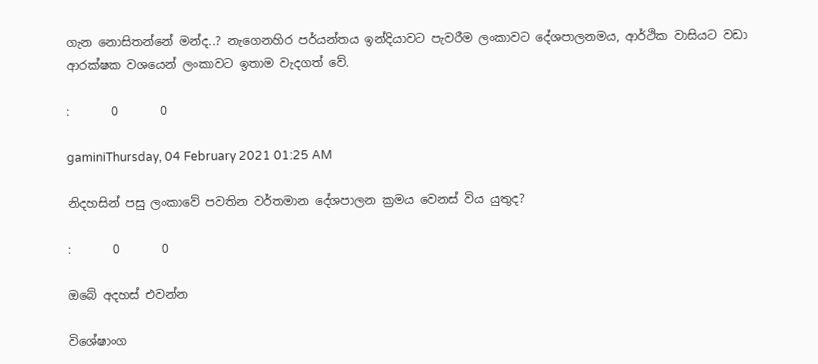ගැන නොසිතන්නේ මන්ද..? නැගෙනහිර පර්යන්තය ඉන්දියාවට පැවරීම ලංකාවට දේශපාලනමය, ආර්ථික වාසියට වඩා ආරක්ෂක වශයෙන් ලංකාවට ඉතාම වැදගත් වේ.

:       0       0

gaminiThursday, 04 February 2021 01:25 AM

නිදහසින් පසු ලංකාවේ පවතින වර්තමාන දේශපාලන ක්‍රමය වෙනස් විය යුතුද?

:       0       0

ඔබේ අදහස් එවන්න

විශේෂාංග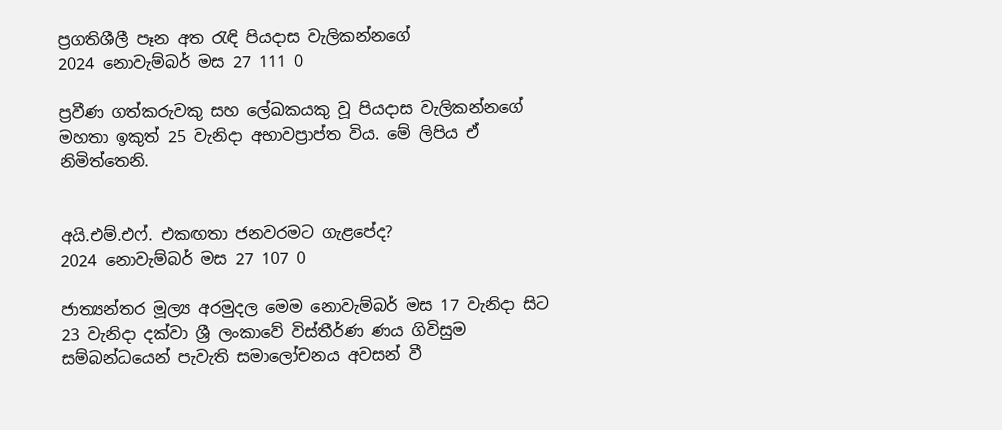ප්‍රගතිශීලී පෑන අත රැඳි පියදාස වැලිකන්නගේ
2024 නොවැම්බර් මස 27 111 0

ප්‍රවීණ ගත්කරුවකු සහ ලේඛකයකු වූ පියදාස වැලිකන්නගේ මහතා ඉකුත් 25 වැනිදා අභාවප්‍රාප්ත විය. මේ ලිපිය ඒ නිමිත්තෙනි.


අයි.එම්.එෆ්. එකඟතා ජනවරමට ගැළපේද?
2024 නොවැම්බර් මස 27 107 0

ජාත්‍යන්තර මූල්‍ය අරමුදල මෙම නොවැම්බර් මස 17 වැනිදා සිට 23 වැනිදා දක්වා ශ්‍රී ලංකාවේ විස්තීර්ණ ණය ගිවිසුම සම්බන්ධයෙන් පැවැති සමාලෝචනය අවසන් වී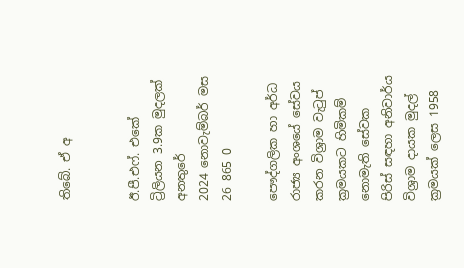තිබේ. ඒ අ


ඊ.පී.එෆ්. එකේ ට්‍රිලියන 3.9ක මුදලක් අනතුරේ
2024 නොවැම්බර් මස 26 865 0

පෞද්ගලික හා අර්ධ රාජ්‍ය අංශයේ සේවය කරන විශ්‍රාම වැටුප් ක්‍රමයකට හිමිකම් නොමැති සේවක පිරිස් සඳහා අනිවාර්ය විශ්‍රාම දායක මුදල් ක්‍රමයක් ලෙස 1958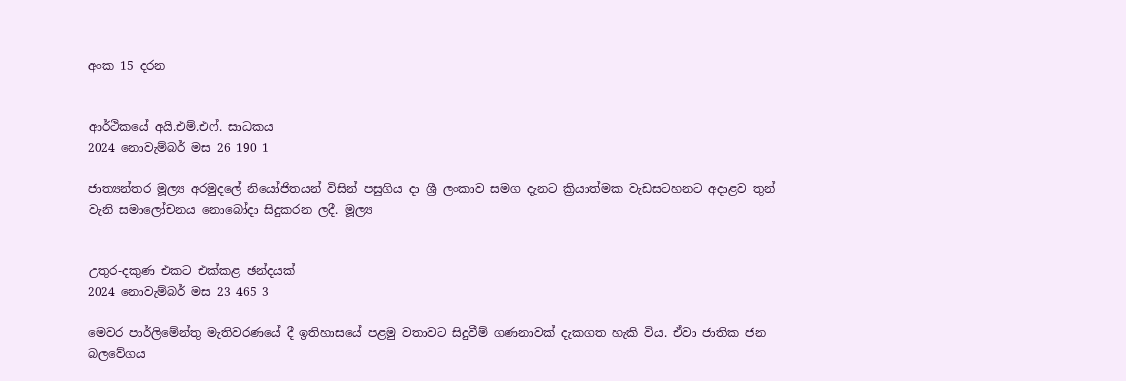අංක 15 දරන


ආර්ථිකයේ අයි.එම්.එෆ්. සාධකය
2024 නොවැම්බර් මස 26 190 1

ජාත්‍යන්තර මූල්‍ය අරමුදලේ නියෝජිතයන් විසින් පසුගිය දා ශ්‍රී ලංකාව සමග දැනට ක්‍රියාත්මක වැඩසටහනට අදාළව තුන් වැනි සමාලෝචනය නොබෝදා සිදුකරන ලදී. මූල්‍ය


උතුර-දකුණ එකට එක්කළ ඡන්දයක්
2024 නොවැම්බර් මස 23 465 3

මෙවර පාර්ලිමේන්තු මැතිවරණයේ දී ඉතිහාසයේ පළමු වතාවට සිදුවීම් ගණනාවක් දැකගත හැකි විය. ඒවා ජාතික ජන බලවේගය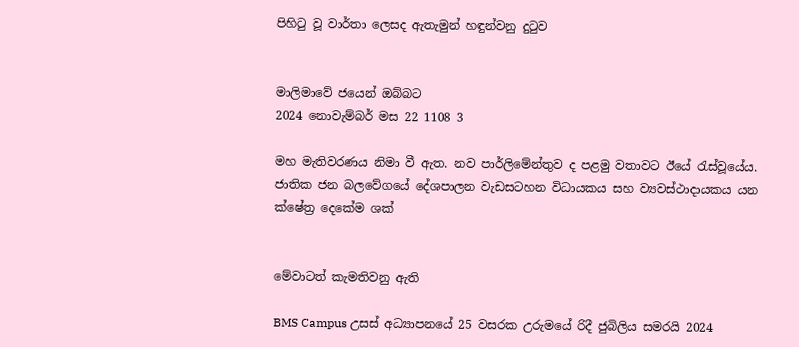පිහිටු වූ වාර්තා ලෙසද ඇතැමුන් හඳුන්වනු දුටුව


මාලිමාවේ ජයෙන් ඔබ්බට
2024 නොවැම්බර් මස 22 1108 3

මහ මැතිවරණය නිමා වී ඇත. නව පාර්ලිමේන්තුව ද පළමු වතාවට ඊයේ රැස්වූයේය. ජාතික ජන බලවේගයේ දේශපාලන වැඩසටහන විධායකය සහ ව්‍යවස්ථාදායකය යන ක්ෂේත්‍ර දෙකේම ශක්


මේවාටත් කැමතිවනු ඇති

BMS Campus උසස් අධ්‍යාපනයේ 25 වසරක උරුමයේ රිදී ජුබිලිය සමරයි 2024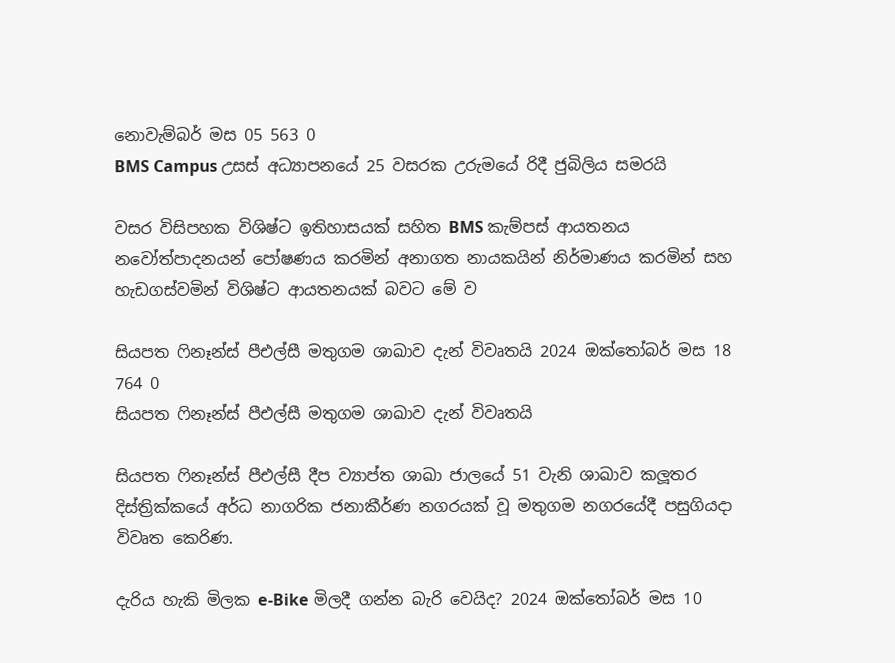නොවැම්බර් මස 05 563 0
BMS Campus උසස් අධ්‍යාපනයේ 25 වසරක උරුමයේ රිදී ජුබිලිය සමරයි

වසර විසිපහක විශිෂ්ට ඉතිහාසයක් සහිත BMS කැම්පස් ආයතනය නවෝත්පාදනයන් පෝෂණය කරමින් අනාගත නායකයින් නිර්මාණය කරමින් සහ හැඩගස්වමින් විශිෂ්ට ආයතනයක් බවට මේ ව

සියපත ෆිනෑන්ස් පීඑල්සී මතුගම ශාඛාව දැන් විවෘතයි 2024 ඔක්තෝබර් මස 18 764 0
සියපත ෆිනෑන්ස් පීඑල්සී මතුගම ශාඛාව දැන් විවෘතයි

සියපත ෆිනෑන්ස් පීඑල්සී දීප ව්‍යාප්ත ශාඛා ජාලයේ 51 වැනි ශාඛාව කලූතර දිස්ත්‍රික්කයේ අර්ධ නාගරික ජනාකීර්ණ නගරයක් වූ මතුගම නගරයේදී පසුගියදා විවෘත කෙරිණ.

දැරිය හැකි මිලක e-Bike මිලදී ගන්න බැරි වෙයිද? 2024 ඔක්තෝබර් මස 10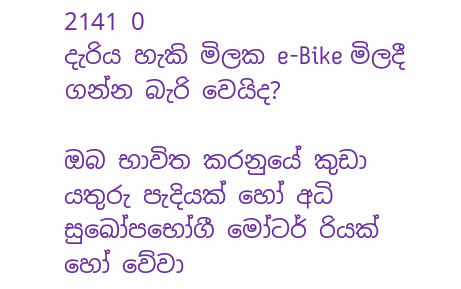2141 0
දැරිය හැකි මිලක e-Bike මිලදී ගන්න බැරි වෙයිද?

ඔබ භාවිත කරනුයේ කුඩා යතුරු පැදියක් හෝ අධි සුඛෝපභෝගී මෝටර් රියක් හෝ වේවා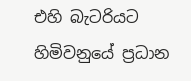එහි බැටරියට හිමිවනුයේ ප්‍රධාන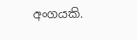අංගයකි.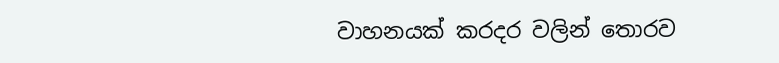වාහනයක් කරදර වලින් තොරව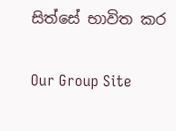සිත්සේ භාවිත කර

Our Group Site